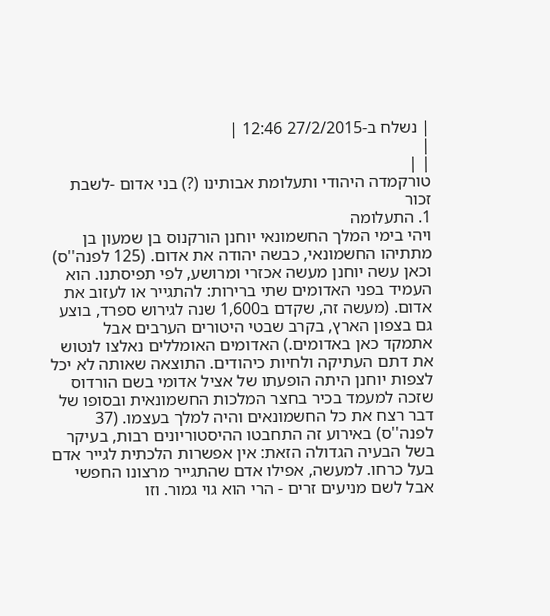| נשלח ב-27/2/2015 12:46 |
|
| |
טורקמדה היהודי ותעלומת אבותינו (?) בני אדום -לשבת זכור
1. התעלומה
ויהי בימי המלך החשמונאי יוחנן הורקנוס בן שמעון בן מתתיהו החשמונאי, כבשה יהודה את אדום. (125 לפנה''ס) וכאן עשה יוחנן מעשה אכזרי ומרושע, לפי תפיסתנו. הוא העמיד בפני האדומים שתי ברירות: להתגייר או לעזוב את אדום. (מעשה זה, שקדם ב1,600 שנה לגירוש ספרד, בוצע גם בצפון הארץ, בקרב שבטי היטורים הערבים אבל אתמקד כאן באדומים.) האדומים האומללים נאלצו לנטוש את דתם העתיקה ולחיות כיהודים. התוצאה שאותה לא יכל לצפות יוחנן היתה הופעתו של אציל אדומי בשם הורדוס שזכה למעמד בכיר בחצר המלכות החשמונאית ובסופו של דבר רצח את כל החשמונאים והיה למלך בעצמו. (37 לפנה''ס) באירוע זה התחבטו ההיסטוריונים רבות, בעיקר בשל הבעיה הגדולה הזאת: אין אפשרות הלכתית לגייר אדם בעל כרחו. למעשה, אפילו אדם שהתגייר מרצונו החפשי אבל לשם מניעים זרים - הרי הוא גוי גמור. וזו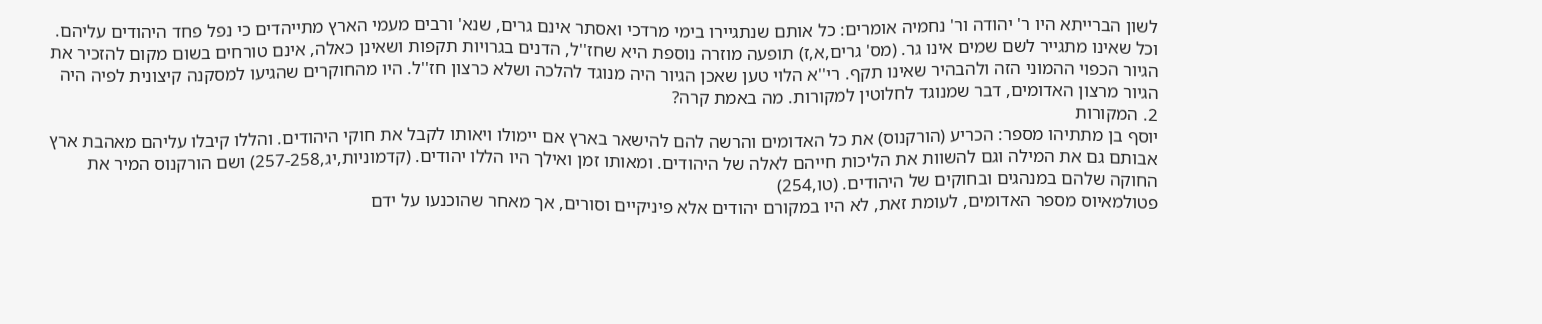לשון הברייתא היו ר' יהודה ור' נחמיה אומרים: כל אותם שנתגיירו בימי מרדכי ואסתר אינם גרים, שנא' ורבים מעמי הארץ מתייהדים כי נפל פחד היהודים עליהם. וכל שאינו מתגייר לשם שמים אינו גר. (מס' גרים,א,ז) תופעה מוזרה נוספת היא שחז''ל, הדנים בגרויות תקפות ושאינן כאלה, אינם טורחים בשום מקום להזכיר את הגיור הכפוי ההמוני הזה ולהבהיר שאינו תקף. רי''א הלוי טען שאכן הגיור היה מנוגד להלכה ושלא כרצון חז''ל. היו מהחוקרים שהגיעו למסקנה קיצונית לפיה היה הגיור מרצון האדומים, דבר שמנוגד לחלוטין למקורות. מה באמת קרה?
2. המקורות
יוסף בן מתתיהו מספר: הכריע (הורקנוס) את כל האדומים והרשה להם להישאר בארץ אם יימולו ויאותו לקבל את חוקי היהודים. והללו קיבלו עליהם מאהבת ארץ אבותם גם את המילה וגם להשוות את הליכות חייהם לאלה של היהודים. ומאותו זמן ואילך היו הללו יהודים. (קדמוניות,יג,257-258) ושם הורקנוס המיר את החוקה שלהם במנהגים ובחוקים של היהודים. (טו,254)
פטולמאיוס מספר האדומים, לעומת זאת, לא היו במקורם יהודים אלא פיניקיים וסורים, אך מאחר שהוכנעו על ידם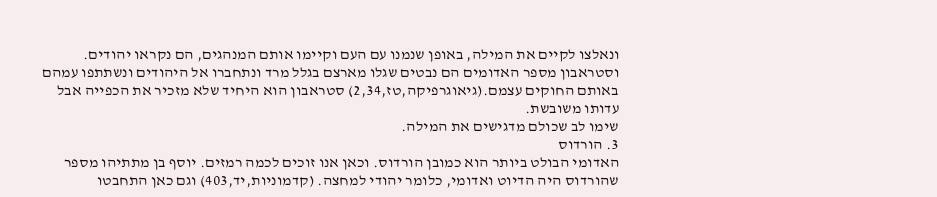ונאלצו לקיים את המילה, באופן שנמנו עם העם וקיימו אותם המנהגים, הם נקראו יהודים.
וסטראבון מספר האדומים הם נבטים שגלו מארצם בגלל מרד ונתחברו אל היהודים ונשתתפו עמהם באותם החוקים עצמם.(גיאוגרפיקה,טז,2,34) סטראבון הוא היחיד שלא מזכיר את הכפייה אבל עדותו משובשת.
שימו לב שכולם מדגישים את המילה.
3. הורדוס
האדומי הבולט ביותר הוא כמובן הורדוס. וכאן אנו זוכים לכמה רמזים. יוסף בן מתתיהו מספר שהורדוס היה הדיוט ואדומי, כלומר יהודי למחצה. (קדמוניות,יד,403) וגם כאן התחבטו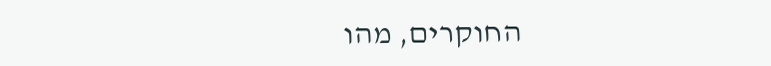החוקרים, מהו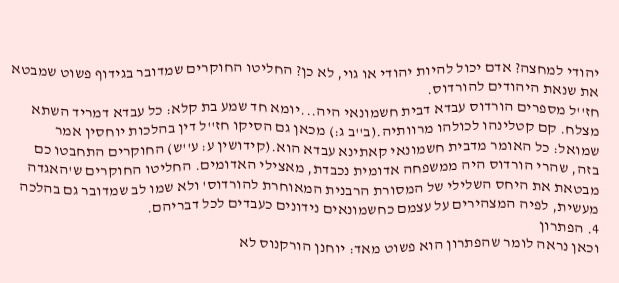יהודי למחצה? אדם יכול להיות יהודי או גוי, לא כן? החליטו החוקרים שמדובר בגידוף פשוט שמבטא את שנאת היהודים להורדוס.
חז''ל מספרים הורדוס עבדא דבית חשמונאי היה...יומא חד שמע בת קלא: כל עבדא דמריד השתא מצלח. קם קטלינהו לכולהו מרוותיה.(ב''ב ג:) מכאן גם הסיקו חז''ל דין בהלכות יוחסין אמר שמואל: כל האומר מדבית חשמונאי קאתינא עבדא הוא.(קידושין ע: ע''ש) החוקרים התחבטו כם בזה, שהרי הורדוס היה ממשפחה אדומית נכבדת, מאצילי האדומים. החליטו החוקרים ש'האגדה מבטאת את היחס השלילי של המסורת הרבנית המאוחרת להורדוס' ולא שמו לב שמדובר גם בהלכה מעשית, לפיה המצהירים על עצמם כחשמונאים נידונים כעבדים לכל דבריהם.
4. הפתרון
וכאן נראה לומר שהפתרון הוא פשוט מאד: יוחנן הורקנוס לא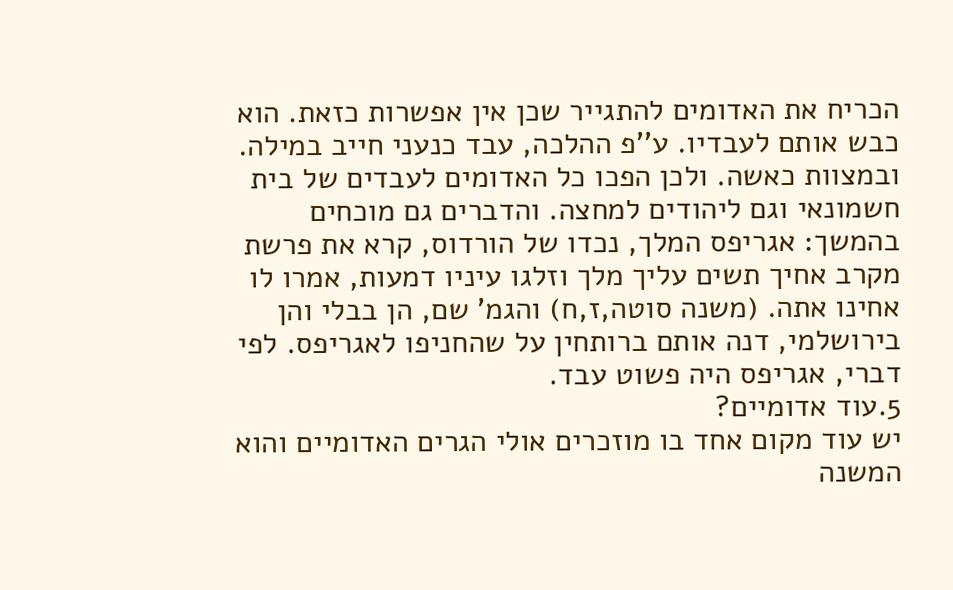הכריח את האדומים להתגייר שכן אין אפשרות כזאת. הוא כבש אותם לעבדיו. ע''פ ההלכה, עבד כנעני חייב במילה. ובמצוות כאשה. ולכן הפכו כל האדומים לעבדים של בית חשמונאי וגם ליהודים למחצה. והדברים גם מוכחים בהמשך: אגריפס המלך, נכדו של הורדוס, קרא את פרשת מקרב אחיך תשים עליך מלך וזלגו עיניו דמעות, אמרו לו אחינו אתה. (משנה סוטה,ז,ח) והגמ' שם, הן בבלי והן בירושלמי, דנה אותם ברותחין על שהחניפו לאגריפס. לפי דברי, אגריפס היה פשוט עבד.
5.עוד אדומיים?
יש עוד מקום אחד בו מוזכרים אולי הגרים האדומיים והוא המשנה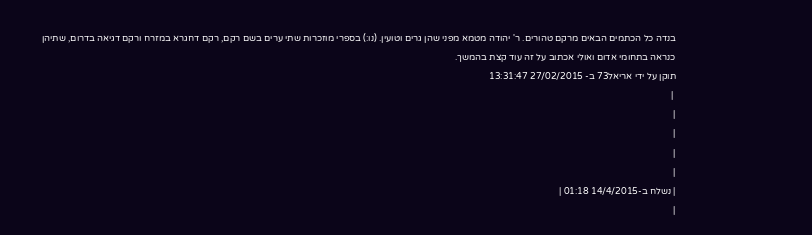בנדה כל הכתמים הבאים מרקם טהורים. ר' יהודה מטמא מפני שהן גרים וטועין. (נו:) בספרי מוזכרות שתי ערים בשם רקם, רקם דחגרא במזרח ורקם דגיאה בדרום, שתיהן כנראה בתחומי אדום ואולי אכתוב על זה עוד קצת בהמשך.
תוקן על ידי אריאל73 ב- 27/02/2015 13:31:47
 |
|
|
|
|
| נשלח ב-14/4/2015 01:18 |
|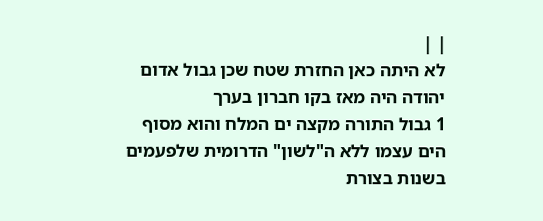| |
לא היתה כאן החזרת שטח שכן גבול אדום יהודה היה מאז בקו חברון בערך
1 גבול התורה מקצה ים המלח והוא מסוף הים עצמו ללא ה"לשון" הדרומית שלפעמים בשנות בצורת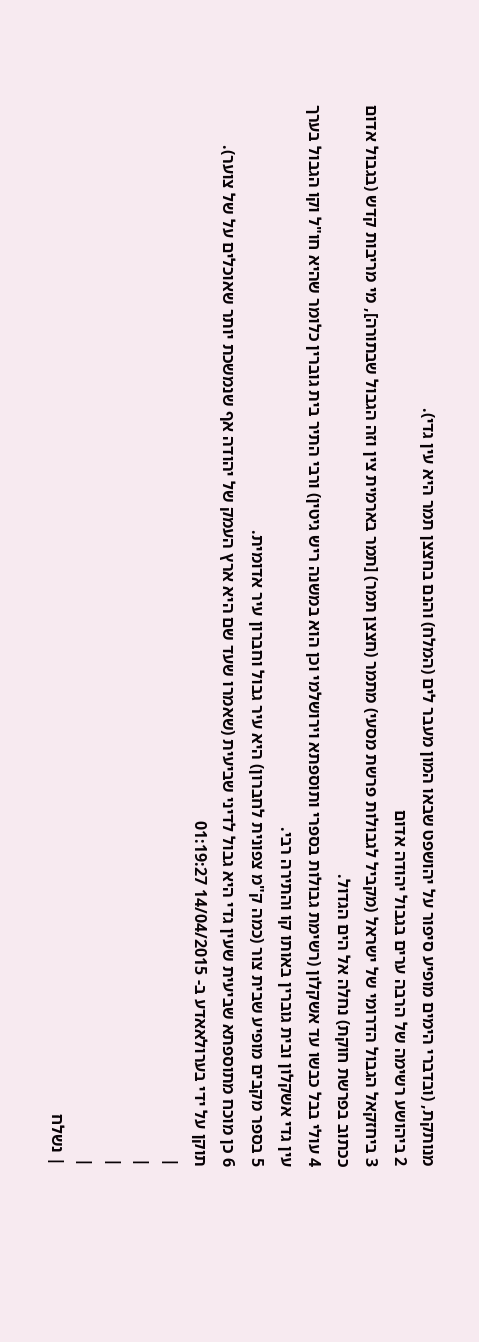מנותקת, (ובדברי הימים מופיע סיפור על יהושפט שבאו המון מעבר לים (המלח) והנם בחצצן תמר היא עין גדי).
2 ביהושע רשימה של הרבה ערים בגבול יהודה אדום
3 ביחזקאל הגבול הדרומי של ישראל (מקביל לגבולות פרשת מסעי) מתמר (חצצן תמר) [תמר בארמית צין וזה הגבול שבתורה], מי מריבות קדש (בגבול אדום ככתוב בפרשת חוקת) נחלה אל הים הגדול.
4 עולי בבל כבשו עד אשקלון (רשימת גבולות בספרי ותוספתא וירושלמי וכן הוא במשנה ריש גיטין) ורבי התיר בית גוברין כלומר שהיא חו"ל וקו הגבול בערך עין גדי אשקלון ובית גוברין באותו קו והתירה רבי.
5 בספר מקבים מופיע שבית צור (כמה ק"מ צפונית לחברון) היא עיר גבול וחברון עיר אדומית.
6 כן מוכח מתוספתא שביעית שעין גדי היא גבול לדיני שביעית (שאמרו שעד שם היא ארץ העמק של יהודה אף שנמשכת יותר שאוכלים על של צוער).
תוקן על ידי בערולאאדע ב- 14/04/2015 01:19:27
|
|
|
|
| נשלח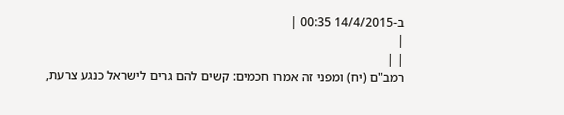ב-14/4/2015 00:35 |
|
| |
רמב"ם (יח) ומפני זה אמרו חכמים: קשים להם גרים לישראל כנגע צרעת,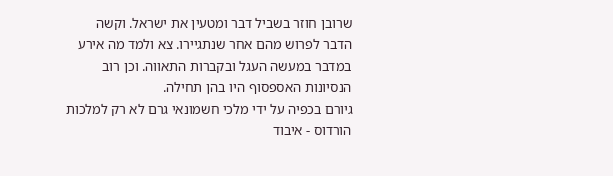שרובן חוזר בשביל דבר ומטעין את ישראל. וקשה הדבר לפרוש מהם אחר שנתגיירו. צא ולמד מה אירע במדבר במעשה העגל ובקברות התאווה. וכן רוב הנסיונות האספסוף היו בהן תחילה.
גיורם בכפיה על ידי מלכי חשמונאי גרם לא רק למלכות הורדוס - איבוד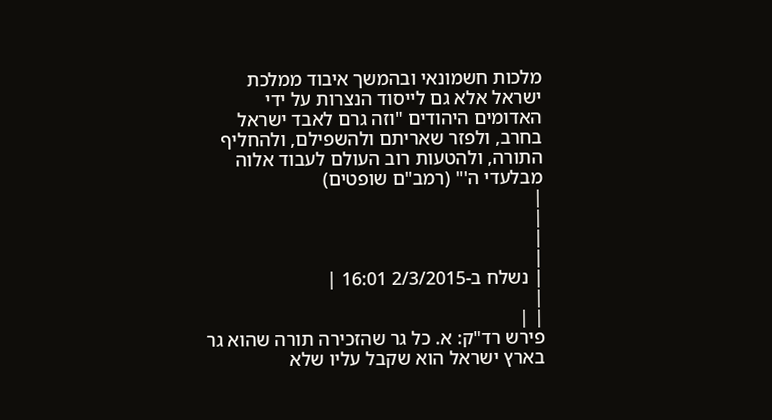מלכות חשמונאי ובהמשך איבוד ממלכת ישראל אלא גם לייסוד הנצרות על ידי האדומים היהודים "וזה גרם לאבד ישראל בחרב, ולפזר שאריתם ולהשפילם, ולהחליף התורה, ולהטעות רוב העולם לעבוד אלוה מבלעדי ה'" (רמב"ם שופטים)
|
|
|
|
| נשלח ב-2/3/2015 16:01 |
|
| |
פירש רד"ק: א. כל גר שהזכירה תורה שהוא גר בארץ ישראל הוא שקבל עליו שלא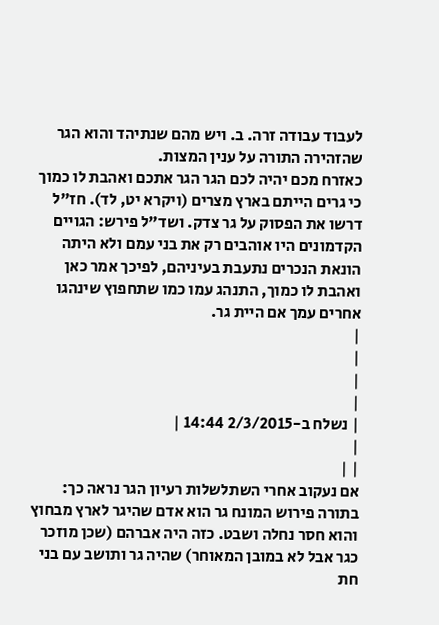לעבוד עבודה זרה. ב. ויש מהם שנתיהד והוא הגר שהזהירה התורה על ענין המצות.
כאזרח מכם יהיה לכם הגר הגר אתכם ואהבת לו כמוך כי גרים הייתם בארץ מצרים (ויקרא יט, לד). חז"ל דרשו את הפסוק על גר צדק. ושד"ל פירש: הגויים הקדמונים היו אוהבים רק את בני עמם ולא היתה הונאת הנכרים נתעבת בעיניהם, לפיכך אמר כאן ואהבת לו כמוך, התנהג עמו כמו שתחפוץ שינהגו אחרים עמך אם היית גר.
|
|
|
|
| נשלח ב-2/3/2015 14:44 |
|
| |
אם נעקוב אחרי השתלשלות רעיון הגר נראה כך: בתורה פירוש המונח גר הוא אדם שהיגר לארץ מבחוץ והוא חסר נחלה ושבט. כזה היה אברהם (שכן מוזכר כגר אבל לא במובן המאוחר) שהיה גר ותושב עם בני חת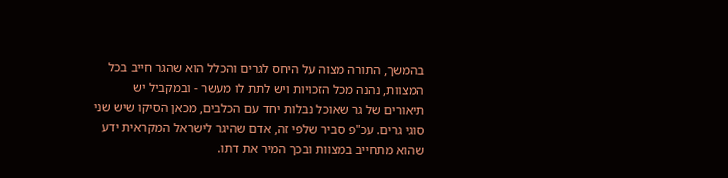בהמשך, התורה מצוה על היחס לגרים והכלל הוא שהגר חייב בכל המצוות, נהנה מכל הזכויות ויש לתת לו מעשר - ובמקביל יש תיאורים של גר שאוכל נבלות יחד עם הכלבים, מכאן הסיקו שיש שני סוגי גרים. עכ"פ סביר שלפי זה, אדם שהיגר לישראל המקראית ידע שהוא מתחייב במצוות ובכך המיר את דתו.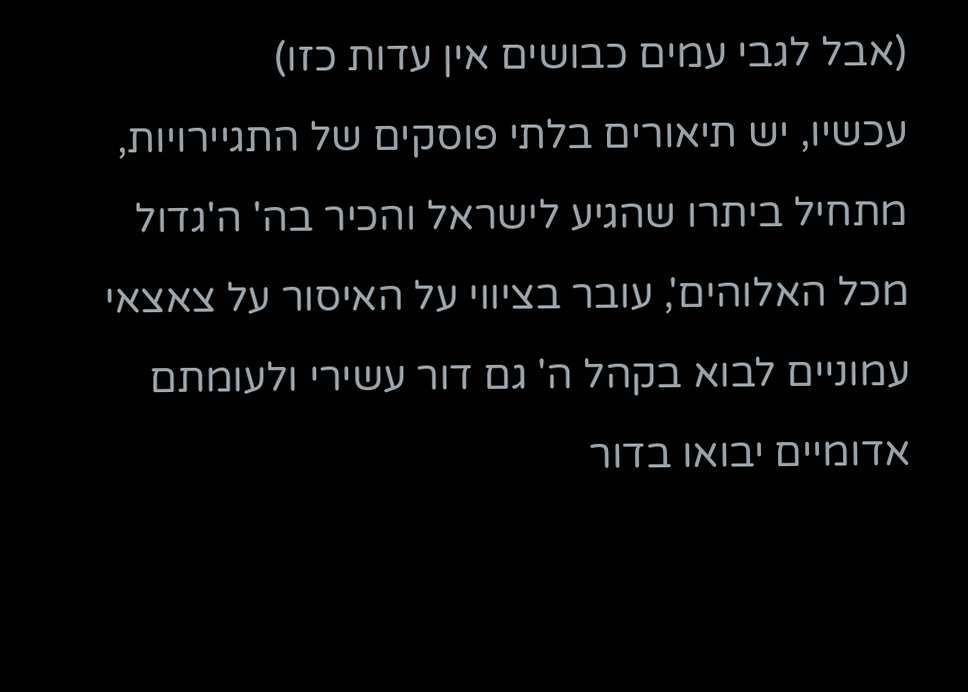(אבל לגבי עמים כבושים אין עדות כזו)
עכשיו, יש תיאורים בלתי פוסקים של התגיירויות, מתחיל ביתרו שהגיע לישראל והכיר בה' ה'גדול מכל האלוהים', עובר בציווי על האיסור על צאצאי עמוניים לבוא בקהל ה' גם דור עשירי ולעומתם אדומיים יבואו בדור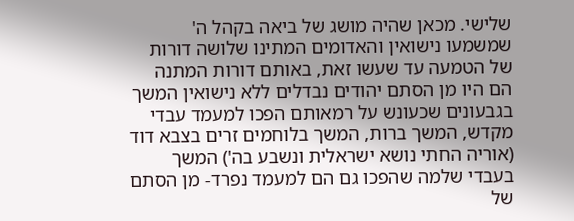שלישי. מכאן שהיה מושג של ביאה בקהל ה' שמשמעו נישואין והאדומים המתינו שלושה דורות של הטמעה עד שעשו זאת, באותם דורות המתנה הם היו מן הסתם יהודים נבדלים ללא נישואין המשך בגבעונים שכעונש על רמאותם הפכו למעמד עבדי מקדש, המשך ברות, המשך בלוחמים זרים בצבא דוד (אוריה החתי נושא ישראלית ונשבע בה') המשך בעבדי שלמה שהפכו גם הם למעמד נפרד- מן הסתם של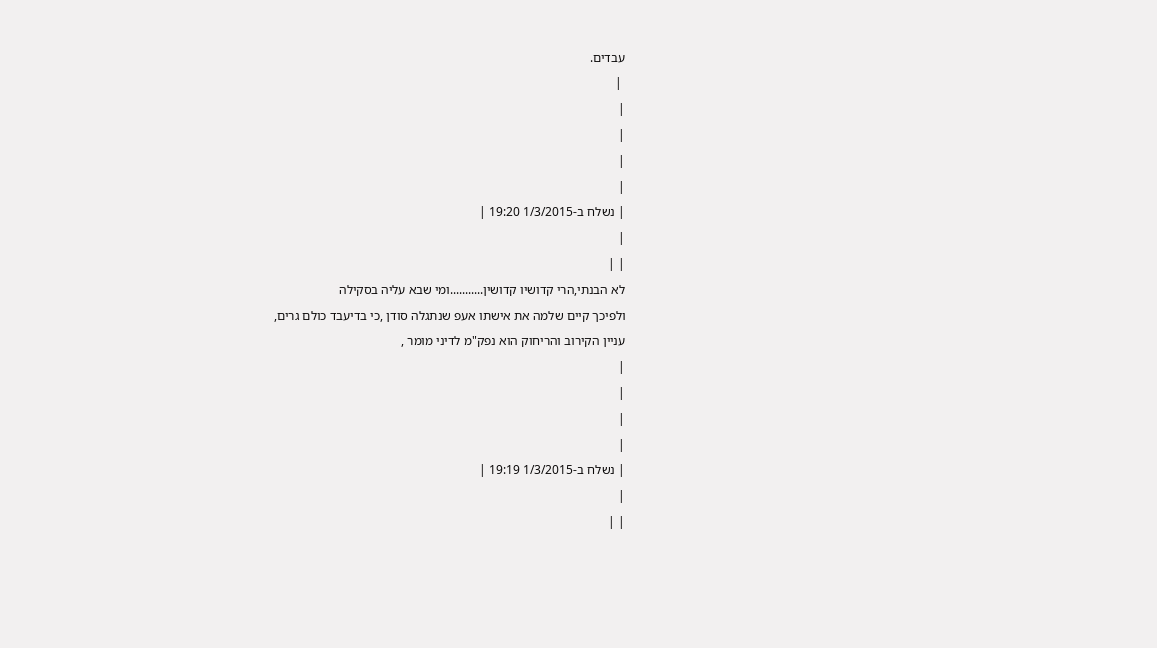עבדים.
 |
|
|
|
|
| נשלח ב-1/3/2015 19:20 |
|
| |
לא הבנתי,הרי קדושיו קדושין...........ומי שבא עליה בסקילה
ולפיכך קיים שלמה את אישתו אעפ שנתגלה סודן ,כי בדיעבד כולם גרים,
עניין הקירוב והריחוק הוא נפק"מ לדיני מומר ,
|
|
|
|
| נשלח ב-1/3/2015 19:19 |
|
| |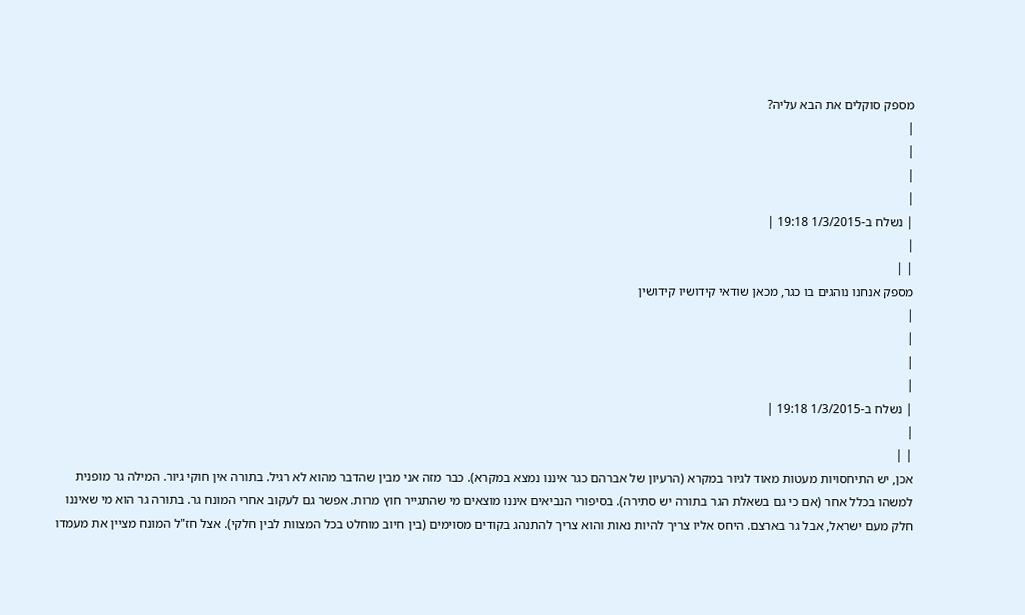מספק סוקלים את הבא עליה?
|
|
|
|
| נשלח ב-1/3/2015 19:18 |
|
| |
מספק אנחנו נוהגים בו כגר, מכאן שודאי קידושיו קידושין
|
|
|
|
| נשלח ב-1/3/2015 19:18 |
|
| |
אכן, יש התיחסויות מעטות מאוד לגיור במקרא (הרעיון של אברהם כגר איננו נמצא במקרא). כבר מזה אני מבין שהדבר מהוא לא רגיל. בתורה אין חוקי גיור. המילה גר מופנית למשהו בכלל אחר (אם כי גם בשאלת הגר בתורה יש סתירה). בסיפורי הנביאים איננו מוצאים מי שהתגייר חוץ מרות. אפשר גם לעקוב אחרי המונח גר. בתורה גר הוא מי שאיננו חלק מעם ישראל, אבל גר בארצם. היחס אליו צריך להיות נאות והוא צריך להתנהג בקודים מסוימים (בין חיוב מוחלט בכל המצוות לבין חלקי). אצל חז"ל המונח מציין את מעמדו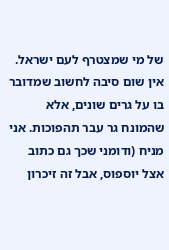של מי שמצטרף לעם ישראל. אין שום סיבה לחשוב שמדובר בו על גרים שונים, אלא שהמונח גר עבר תהפוכות. אני מניח (ודומני שכך גם כתוב אצל יוספוס, אבל זה זיכרון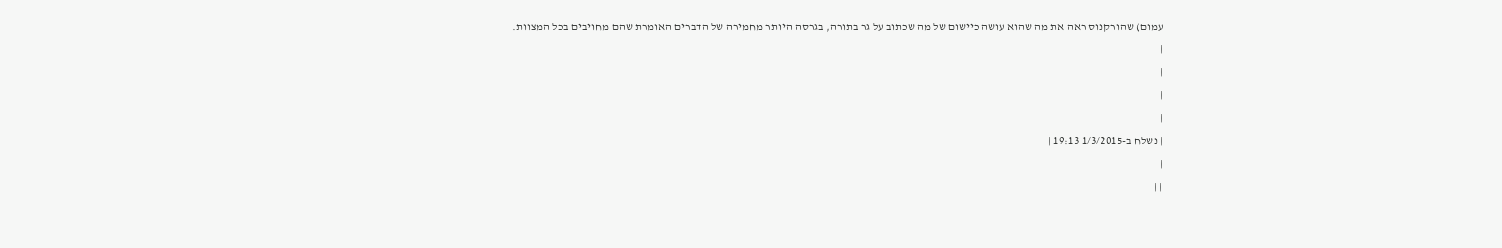עמום) שהורקנוס ראה את מה שהוא עושה כיישום של מה שכתוב על גר בתורה, בגרסה היותר מחמירה של הדברים האומרת שהם מחויבים בכל המצוות.
|
|
|
|
| נשלח ב-1/3/2015 19:13 |
|
| |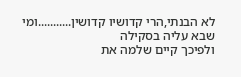לא הבנתי,הרי קדושיו קדושין...........ומי שבא עליה בסקילה
ולפיכך קיים שלמה את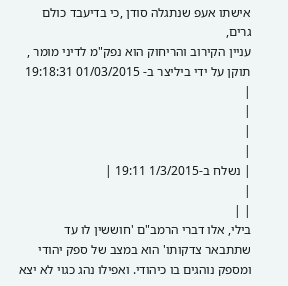אישתו אעפ שנתגלה סודן ,כי בדיעבד כולם גרים,
עניין הקירוב והריחוק הוא נפק"מ לדיני מומר ,
תוקן על ידי ביליצר ב- 01/03/2015 19:18:31
|
|
|
|
| נשלח ב-1/3/2015 19:11 |
|
| |
בילי, אלו דברי הרמב"ם 'חוששין לו עד שתתבאר צדקותו' הוא במצב של ספק יהודי ומספק נוהגים בו כיהודי. ואפילו נהג כגוי לא יצא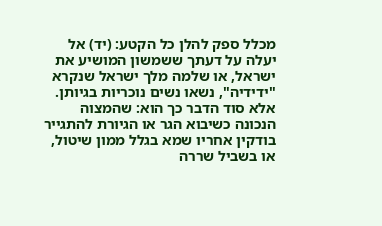מכלל ספק להלן כל הקטע: (יד) אל יעלה על דעתך ששמשון המושיע את ישראל, או שלמה מלך ישראל שנקרא "ידידיה", נשאו נשים נוכריות בגיותן. אלא סוד הדבר כך הוא: שהמצוה הנכונה כשיבוא הגר או הגיורת להתגייר בודקין אחריו שמא בגלל ממון שיטול, או בשביל שררה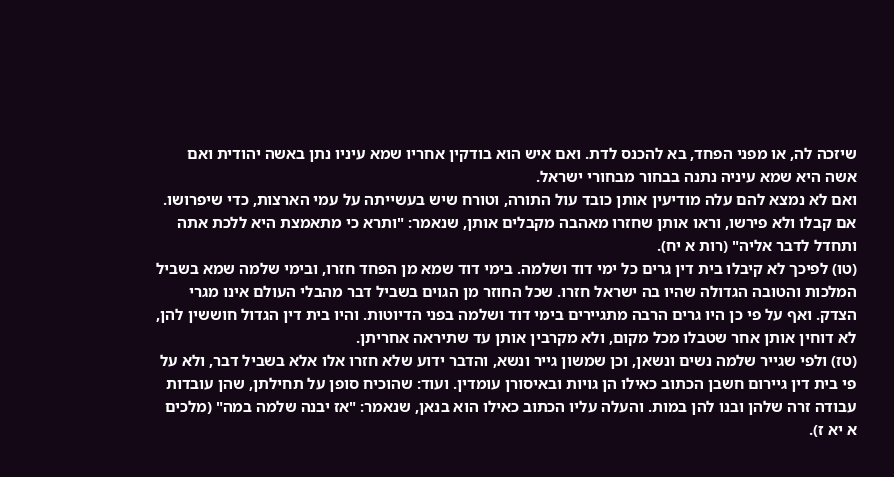שיזכה לה, או מפני הפחד, בא להכנס לדת. ואם איש הוא בודקין אחריו שמא עיניו נתן באשה יהודית ואם אשה היא שמא עיניה נתנה בבחור מבחורי ישראל.
ואם לא נמצא להם עלה מודיעין אותן כובד עול התורה, וטורח שיש בעשייתה על עמי הארצות, כדי שיפרושו. אם קבלו ולא פירשו, וראו אותן שחזרו מאהבה מקבלים אותן, שנאמר: "ותרא כי מתאמצת היא ללכת אתה ותחדל לדבר אליה" (רות א יח).
(טו) לפיכך לא קיבלו בית דין גרים כל ימי דוד ושלמה. בימי דוד שמא מן הפחד חזרו, ובימי שלמה שמא בשביל המלכות והטובה הגדולה שהיו בה ישראל חזרו. שכל החוזר מן הגוים בשביל דבר מהבלי העולם אינו מגרי הצדק. ואף על פי כן היו גרים הרבה מתגיירים בימי דוד ושלמה בפני הדיוטות. והיו בית דין הגדול חוששין להן, לא דוחין אותן אחר שטבלו מכל מקום, ולא מקרבין אותן עד שתיראה אחריתן.
(טז) ולפי שגייר שלמה נשים ונשאן, וכן שמשון גייר ונשא, והדבר ידוע שלא חזרו אלו אלא בשביל דבר, ולא על פי בית דין גיירום חשבן הכתוב כאילו הן גויות ובאיסורן עומדין. ועוד: שהוכיח סופן על תחילתן, שהן עובדות עבודה זרה שלהן ובנו להן במות. והעלה עליו הכתוב כאילו הוא בנאן, שנאמר: "אז יבנה שלמה במה" (מלכים א יא ז).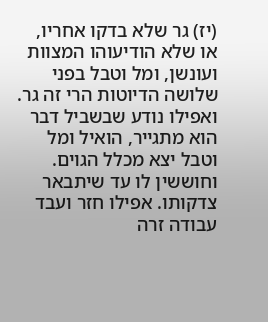(יז) גר שלא בדקו אחריו, או שלא הודיעוהו המצוות ועונשן, ומל וטבל בפני שלושה הדיוטות הרי זה גר. ואפילו נודע שבשביל דבר הוא מתגייר, הואיל ומל וטבל יצא מכלל הגוים. וחוששין לו עד שיתבאר צדקותו. אפילו חזר ועבד עבודה זרה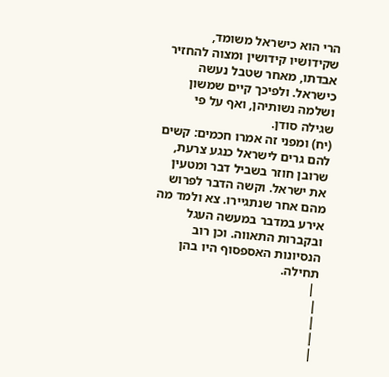הרי הוא כישראל משומד, שקידושיו קידושין ומצוה להחזיר אבדתו, מאחר שטבל נעשה כישראל. ולפיכך קיים שמשון ושלמה נשותיהן, ואף על פי שגילה סודן.
(יח) ומפני זה אמרו חכמים: קשים להם גרים לישראל כנגע צרעת, שרובן חוזר בשביל דבר ומטעין את ישראל. וקשה הדבר לפרוש מהם אחר שנתגיירו. צא ולמד מה אירע במדבר במעשה העגל ובקברות התאווה. וכן רוב הנסיונות האספסוף היו בהן תחילה.
 |
|
|
|
|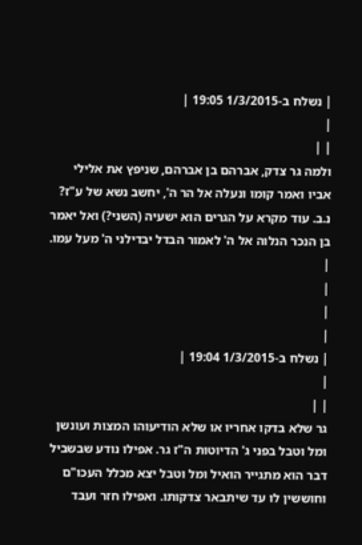| נשלח ב-1/3/2015 19:05 |
|
| |
ולמה גר צדק, אברהם בן אברהם, שניפץ את אלילי אביו ואמר קומו ונעלה אל הר ה', יחשב נשא של ע"ז? נ.ב. עוד מקרא על הגרים הוא ישעיה (השני?) ואל יאמר בן הנכר הנלוה אל ה' לאמור הבדל יבדילני ה' מעל עמו.
|
|
|
|
| נשלח ב-1/3/2015 19:04 |
|
| |
גר שלא בדקו אחריו או שלא הודיעוהו המצות ועונשן ומל וטבל בפני ג' הדיוטות ה"ז גר. אפילו נודע שבשביל דבר הוא מתגייר הואיל ומל וטבל יצא מכלל העכו"ם וחוששין לו עד שיתבאר צדקותו. ואפילו חזר ועבד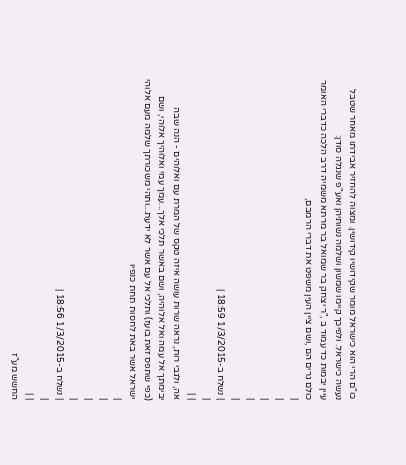כו"ם הרי הוא כישראל מומר שקידושיו קידושין. ומצוה להחזיר אבידתו מאחר שטבל נעשה כישראל. ולפיכך קיימו שמשון ושלמה נשותיהן ואע"פ שנגלה סודן:
עיין יבמות כד עמוד ב ,"ר יצחק בר שמואל בר מרתא משמיה דרב הלכה כדברי האומר כולם גרים הם ,ושם ציין העין משפט את דברי הרמבם,
|
|
|
|
|
| נשלח ב-1/3/2015 18:59 |
|
| |
אה, ולגבי רות, נראה שרות עושה איזה טקס של המרת עם ואלוהים - הנה שבה יבימתך אל עמה ואל אלוהיה, ושם באשר תלכי אלך...עמך עמי ואלוהיך אלוהי, ושם (כפי שתפס זאת בועז) ותלכי אל עם אשר לא ידעת...ותהי משכורתך שלמה מעם אלוהי ישראל אשר באת לחסות תחת כנפיו
|
|
|
|
| נשלח ב-1/3/2015 18:56 |
|
| |
החשש מע"ז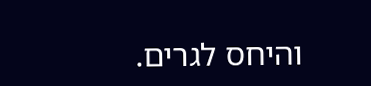והיחס לגרים.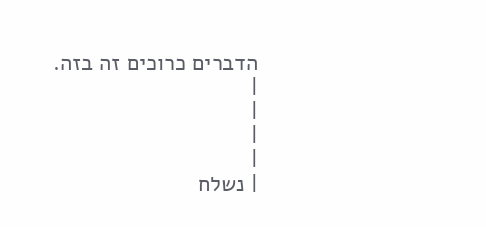הדברים כרוכים זה בזה.
|
|
|
|
| נשלח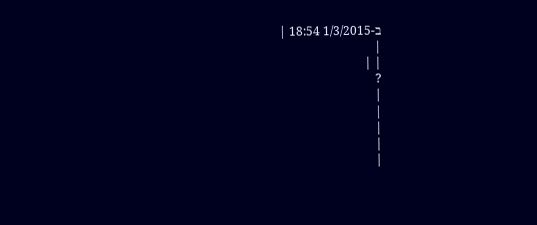ב-1/3/2015 18:54 |
|
| |
?
|
|
|
|
|